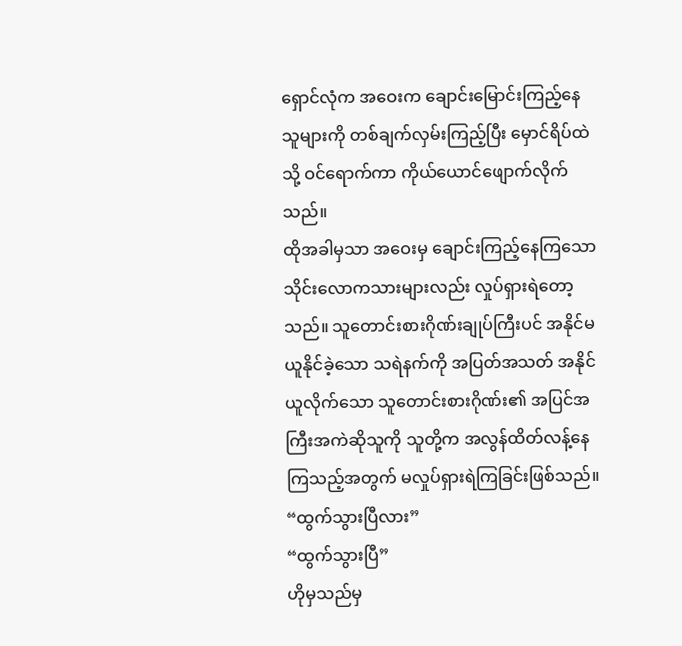ရှောင်လုံက အဝေးက ချောင်းမြောင်းကြည့်နေသူများကို တစ်ချက်လှမ်းကြည့်ပြီး မှောင်ရိပ်ထဲသို့ ဝင်ရောက်ကာ ကိုယ်ယောင်ဖျောက်လိုက်သည်။
ထိုအခါမှသာ အဝေးမှ ချောင်းကြည့်နေကြသော သိုင်းလောကသားများလည်း လှုပ်ရှားရဲတော့သည်။ သူတောင်းစားဂိုဏ်းချုပ်ကြီးပင် အနိုင်မယူနိုင်ခဲ့သော သရဲနက်ကို အပြတ်အသတ် အနိုင်ယူလိုက်သော သူတောင်းစားဂိုဏ်း၏ အပြင်အကြီးအကဲဆိုသူကို သူတို့က အလွန်ထိတ်လန့်နေကြသည့်အတွက် မလှုပ်ရှားရဲကြခြင်းဖြစ်သည်။
“ထွက်သွားပြီလား”
“ထွက်သွားပြီ”
ဟိုမှသည်မှ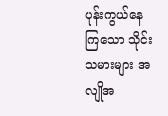ပုန်းကွယ်နေကြသော သိုင်းသမားများ အလျိုအ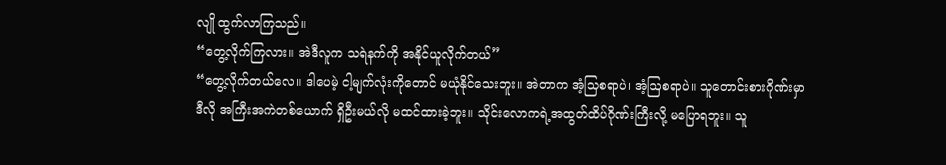လျို ထွက်လာကြသည်။
“တွေ့လိုက်ကြလား။ အဲဒီလူက သရဲနက်ကို အနိုင်ယူလိုက်တယ်”
“တွေ့လိုက်တယ်လေ။ ဒါပေမဲ့ ငါ့မျက်လုံးကိုတောင် မယုံနိုင်သေးဘူး။ အဲတာက အံ့သြစရာပဲ၊ အံ့ဩစရာပဲ။ သူတောင်းစားဂိုဏ်းမှာ ဒီလို အကြီးအကဲတစ်ယောက် ရှိဦးမယ်လို မထင်ထားခဲ့ဘူး။ သိုင်းလောကရဲ့အထွတ်ထိပ်ဂိုဏ်းကြီးလို့ မပြောရဘူး။ သူ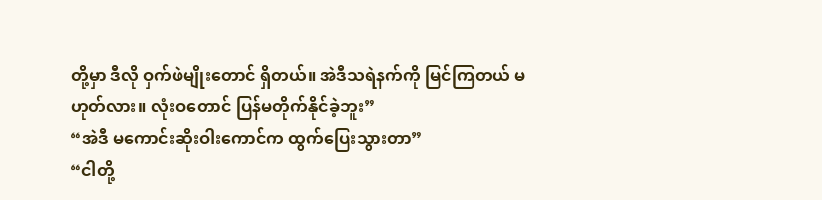တို့မှာ ဒီလို ဝှက်ဖဲမျိုးတောင် ရှိတယ်။ အဲဒီသရဲနက်ကို မြင်ကြတယ် မဟုတ်လား။ လုံးဝတောင် ပြန်မတိုက်နိုင်ခဲ့ဘူး”
“အဲဒီ မကောင်းဆိုးဝါးကောင်က ထွက်ပြေးသွားတာ”
“ငါတို့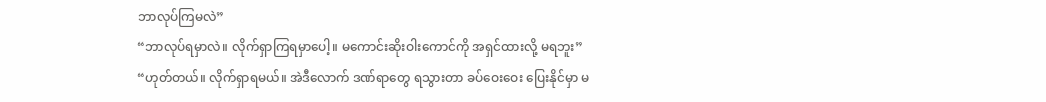ဘာလုပ်ကြမလဲ”
“ဘာလုပ်ရမှာလဲ။ လိုက်ရှာကြရမှာပေါ့။ မကောင်းဆိုးဝါးကောင်ကို အရှင်ထားလို့ မရဘူး”
“ဟုတ်တယ်။ လိုက်ရှာရမယ်။ အဲဒီလောက် ဒဏ်ရာတွေ ရသွားတာ ခပ်ဝေးဝေး ပြေးနိုင်မှာ မ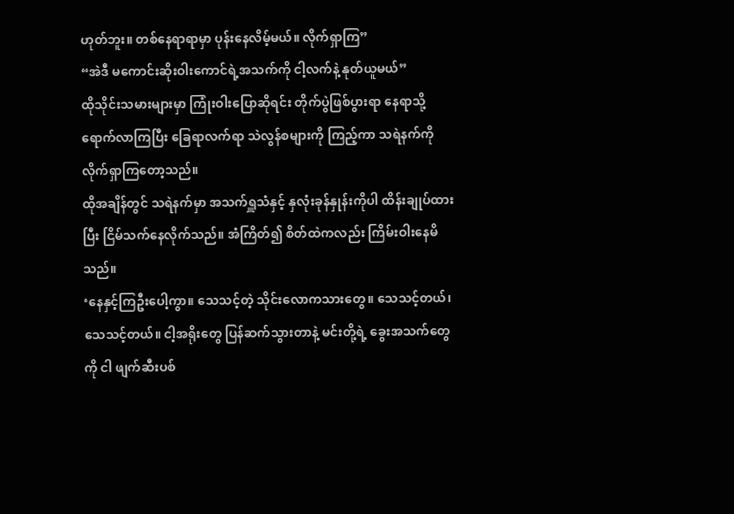ဟုတ်ဘူး။ တစ်နေရာရာမှာ ပုန်းနေလိမ့်မယ်။ လိုက်ရှာကြ”
“အဲဒီ မကောင်းဆိုးဝါးကောင်ရဲ့အသက်ကို ငါ့လက်နဲ့ နုတ်ယူမယ်”
ထိုသိုင်းသမားများမှာ ကြုံးဝါးပြောဆိုရင်း တိုက်ပွဲဖြစ်ပွားရာ နေရာသို့ ရောက်လာကြပြီး ခြေရာလက်ရာ သဲလွန်စများကို ကြည့်ကာ သရဲနက်ကို လိုက်ရှာကြတော့သည်။
ထိုအချိန်တွင် သရဲနက်မှာ အသက်ရှူသံနှင့် နှလုံးခုန်နှုန်းကိုပါ ထိန်းချုပ်ထားပြီး ငြိမ်သက်နေလိုက်သည်။ အံကြိတ်၍ စိတ်ထဲကလည်း ကြိမ်းဝါးနေမိသည်။
‘နေနှင့်ကြဦးပေါ့ကွာ။ သေသင့်တဲ့ သိုင်းလောကသားတွေ။ သေသင့်တယ်၊ သေသင့်တယ်။ ငါ့အရိုးတွေ ပြန်ဆက်သွားတာနဲ့ မင်းတို့ရဲ့ ခွေးအသက်တွေကို ငါ ဖျက်ဆီးပစ်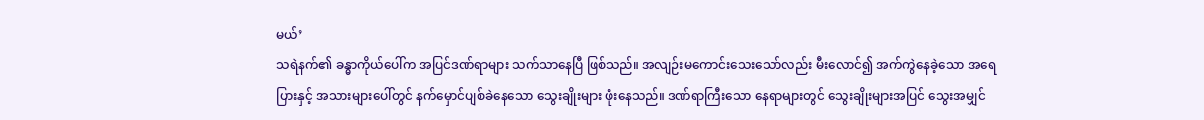မယ်’
သရဲနက်၏ ခန္ဓာကိုယ်ပေါ်က အပြင်ဒဏ်ရာများ သက်သာနေပြီ ဖြစ်သည်။ အလျဉ်းမကောင်းသေးသော်လည်း မီးလောင်၍ အက်ကွဲနေခဲ့သော အရေပြားနှင့် အသားများပေါ်တွင် နက်မှောင်ပျစ်ခဲနေသော သွေးချိုးများ ဖုံးနေသည်။ ဒဏ်ရာကြီးသော နေရာများတွင် သွေးချိုးများအပြင် သွေးအမျှင်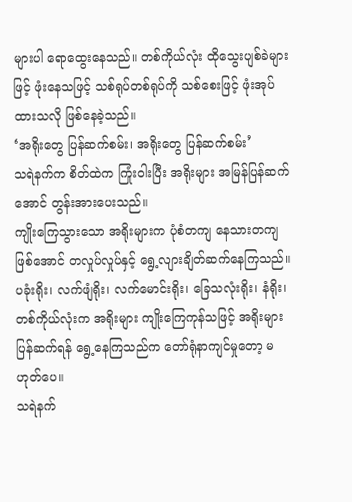များပါ ရောထွေးနေသည်။ တစ်ကိုယ်လုံး ထိုသွေးပျစ်ခဲများဖြင့် ဖုံးနေသဖြင့် သစ်ရုပ်တစ်ရုပ်ကို သစ်စေးဖြင့် ဖုံးအုပ်ထားသလို ဖြစ်နေခဲ့သည်။
‘အရိုးတွေ ပြန်ဆက်စမ်း၊ အရိုးတွေ ပြန်ဆက်စမ်း’
သရဲနက်က စိတ်ထဲက ကြုံးဝါးပြီး အရိုးများ အမြန်ပြန်ဆက်အောင် တွန်းအားပေးသည်။
ကျိုးကြေသွားသော အရိုးများက ပုံစံတကျ နေသားတကျ ဖြစ်အောင် တလှုပ်လှုပ်နှင့် ရွေ့လျားချိတ်ဆက်နေကြသည်။ ပခုံးရိုး၊ လက်ဖျံရိုး၊ လက်မောင်းရိုး၊ ခြေသလုံးရိုး၊ နံရိုး၊ တစ်ကိုယ်လုံးက အရိုးများ ကျိုးကြေကုန်သဖြင့် အရိုးများ ပြန်ဆက်ရန် ရွေ့နေကြသည်က တော်ရုံနာကျင်မှုတော့ မဟုတ်ပေ။
သရဲနက်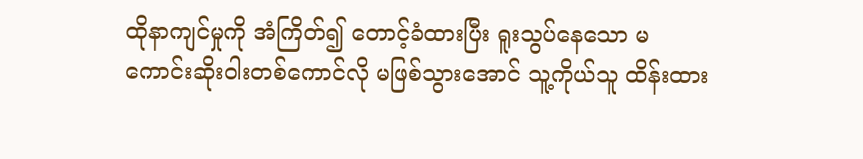ထိုနာကျင်မှုကို အံကြိတ်၍ တောင့်ခံထားပြီး ရူးသွပ်နေသော မကောင်းဆိုးဝါးတစ်ကောင်လို မဖြစ်သွားအောင် သူ့ကိုယ်သူ ထိန်းထား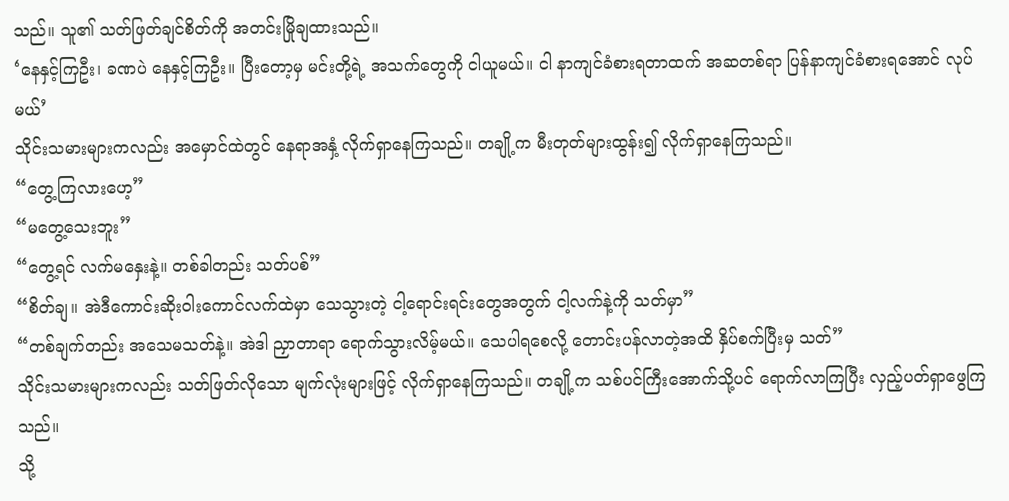သည်။ သူ၏ သတ်ဖြတ်ချင်စိတ်ကို အတင်းမြိုချထားသည်။
‘နေနှင့်ကြဦး၊ ခဏပဲ နေနှင့်ကြဦး။ ပြီးတော့မှ မင်းတို့ရဲ့ အသက်တွေကို ငါယူမယ်။ ငါ နာကျင်ခံစားရတာထက် အဆတစ်ရာ ပြန်နာကျင်ခံစားရအောင် လုပ်မယ်’
သိုင်းသမားများကလည်း အမှောင်ထဲတွင် နေရာအနှံ့ လိုက်ရှာနေကြသည်။ တချို့က မီးတုတ်များထွန်း၍ လိုက်ရှာနေကြသည်။
“တွေ့ကြလားဟေ့”
“မတွေ့သေးဘူး”
“တွေ့ရင် လက်မနှေးနဲ့။ တစ်ခါတည်း သတ်ပစ်”
“စိတ်ချ။ အဲဒီကောင်းဆိုးဝါးကောင်လက်ထဲမှာ သေသွားတဲ့ ငါ့ရောင်းရင်းတွေအတွက် ငါ့လက်နဲ့ကို သတ်မှာ”
“တစ်ချက်တည်း အသေမသတ်နဲ့။ အဲဒါ ညှာတာရာ ရောက်သွားလိမ့်မယ်။ သေပါရစေလို့ တောင်းပန်လာတဲ့အထိ နှိပ်စက်ပြီးမှ သတ်”
သိုင်းသမားများကလည်း သတ်ဖြတ်လိုသော မျက်လုံးများဖြင့် လိုက်ရှာနေကြသည်။ တချို့က သစ်ပင်ကြီးအောက်သို့ပင် ရောက်လာကြပြီး လှည့်ပတ်ရှာဖွေကြသည်။
သို့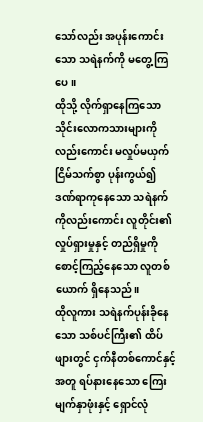သော်လည်း အပုန်းကောင်းသော သရဲနက်ကို မတွေ့ကြပေ။
ထိုသို့ လိုက်ရှာနေကြသော သိုင်းလောကသားများကိုလည်းကောင်း မလှုပ်မယှက် ငြိမ်သက်စွာ ပုန်းကွယ်၍ ဒဏ်ရာကုနေသော သရဲနက်ကိုလည်းကောင်း လူတိုင်း၏ လှုပ်ရှားမှုနှင့် တည်ရှိမှုကို စောင့်ကြည့်နေသော လူတစ်ယောက် ရှိနေသည်။
ထိုလူကား သရဲနက်ပုန်းခိုနေသော သစ်ပင်ကြီး၏ ထိပ်ဖျားတွင် ငှက်နီတစ်ကောင်နှင့်အတူ ရပ်နားနေသော ကြေးမျက်နှာဖုံးနှင့် ရှောင်လုံ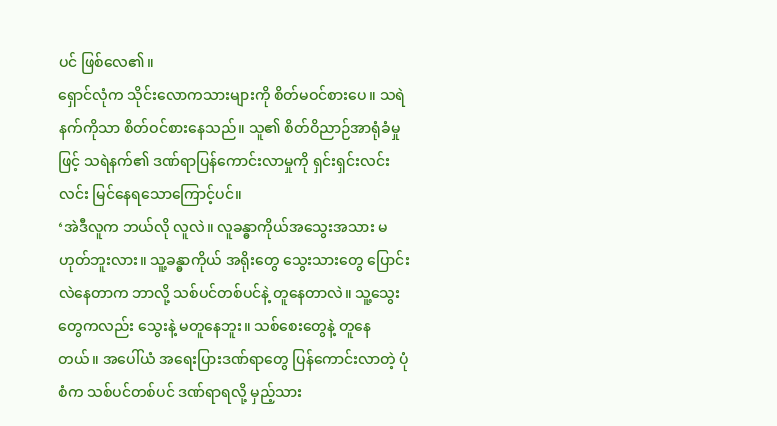ပင် ဖြစ်လေ၏။
ရှောင်လုံက သိုင်းလောကသားများကို စိတ်မဝင်စားပေ။ သရဲနက်ကိုသာ စိတ်ဝင်စားနေသည်။ သူ၏ စိတ်ဝိညာဉ်အာရုံခံမှုဖြင့် သရဲနက်၏ ဒဏ်ရာပြန်ကောင်းလာမှုကို ရှင်းရှင်းလင်းလင်း မြင်နေရသောကြောင့်ပင်။
‘အဲဒီလူက ဘယ်လို လူလဲ။ လူခန္ဓာကိုယ်အသွေးအသား မဟုတ်ဘူးလား။ သူ့ခန္ဓာကိုယ် အရိုးတွေ သွေးသားတွေ ပြောင်းလဲနေတာက ဘာလို့ သစ်ပင်တစ်ပင်နဲ့ တူနေတာလဲ။ သူ့သွေးတွေကလည်း သွေးနဲ့ မတူနေဘူး။ သစ်စေးတွေနဲ့ တူနေတယ်။ အပေါ်ယံ အရေးပြားဒဏ်ရာတွေ ပြန်ကောင်းလာတဲ့ ပုံစံက သစ်ပင်တစ်ပင် ဒဏ်ရာရလို့ မှည့်သား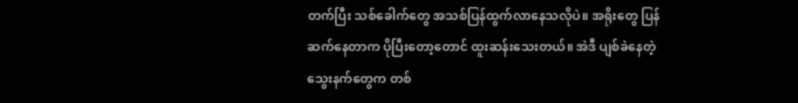တက်ပြီး သစ်ခေါက်တွေ အသစ်ပြန်ထွက်လာနေသလိုပဲ။ အရိုးတွေ ပြန်ဆက်နေတာက ပိုပြီးတော့တောင် ထူးဆန်းသေးတယ်။ အဲဒီ ပျစ်ခဲနေတဲ့ သွေးနက်တွေက တစ်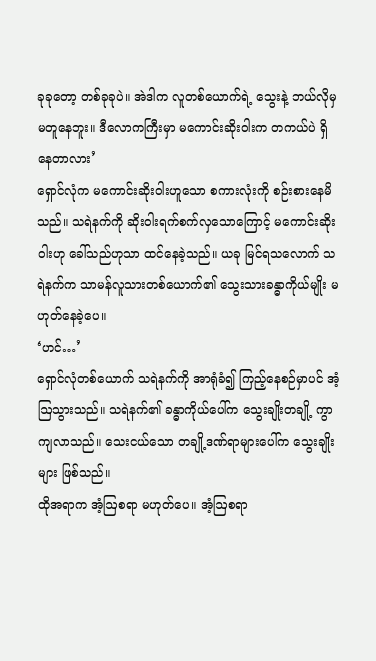ခုခုတော့ တစ်ခုခုပဲ။ အဲဒါက လူတစ်ယောက်ရဲ့ သွေးနဲ့ ဘယ်လိုမှ မတူနေဘူး။ ဒီလောကကြီးမှာ မကောင်းဆိုးဝါးက တကယ်ပဲ ရှိနေတာလား’
ရှောင်လုံက မကောင်းဆိုးဝါးဟူသော စကားလုံးကို စဉ်းစားနေမိသည်။ သရဲနက်ကို ဆိုးဝါးရက်စက်လှသောကြောင့် မကောင်းဆိုးဝါးဟု ခေါ်သည်ဟုသာ ထင်နေခဲ့သည်။ ယခု မြင်ရသလောက် သရဲနက်က သာမန်လူသားတစ်ယောက်၏ သွေးသားခန္ဓာကိုယ်မျိုး မဟုတ်နေခဲ့ပေ။
‘ဟင်…’
ရှောင်လုံတစ်ယောက် သရဲနက်ကို အာရုံခံ၍ ကြည့်နေစဉ်မှာပင် အံ့ဩသွားသည်။ သရဲနက်၏ ခန္ဓာကိုယ်ပေါ်က သွေးချိုးတချို့ ကွာကျလာသည်။ သေးငယ်သော တချို့ဒဏ်ရာများပေါ်က သွေးချိုးများ ဖြစ်သည်။
ထိုအရာက အံ့ဩစရာ မဟုတ်ပေ။ အံ့ဩစရာ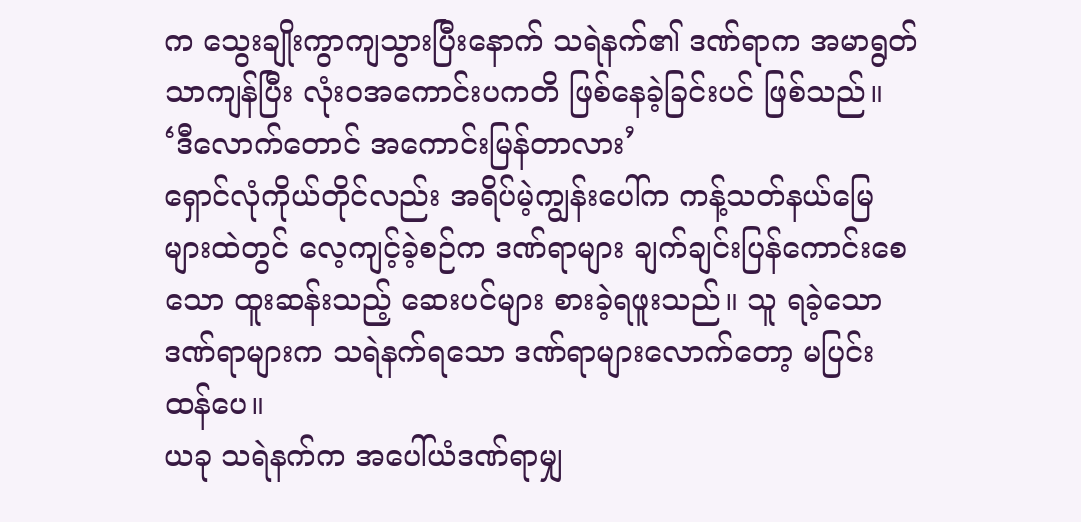က သွေးချိုးကွာကျသွားပြီးနောက် သရဲနက်၏ ဒဏ်ရာက အမာရွတ်သာကျန်ပြီး လုံးဝအကောင်းပကတိ ဖြစ်နေခဲ့ခြင်းပင် ဖြစ်သည်။
‘ဒီလောက်တောင် အကောင်းမြန်တာလား’
ရှောင်လုံကိုယ်တိုင်လည်း အရိပ်မဲ့ကျွန်းပေါ်က ကန့်သတ်နယ်မြေများထဲတွင် လေ့ကျင့်ခဲ့စဉ်က ဒဏ်ရာများ ချက်ချင်းပြန်ကောင်းစေသော ထူးဆန်းသည့် ဆေးပင်များ စားခဲ့ရဖူးသည်။ သူ ရခဲ့သော ဒဏ်ရာများက သရဲနက်ရသော ဒဏ်ရာများလောက်တော့ မပြင်းထန်ပေ။
ယခု သရဲနက်က အပေါ်ယံဒဏ်ရာမျှ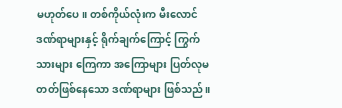မဟုတ်ပေ။ တစ်ကိုယ်လုံးက မီးလောင်ဒဏ်ရာများနှင့် ရိုက်ချက်ကြောင့် ကြွက်သားများ ကြေကာ အကြောများ ပြတ်လုမတတ်ဖြစ်နေသော ဒဏ်ရာများ ဖြစ်သည်။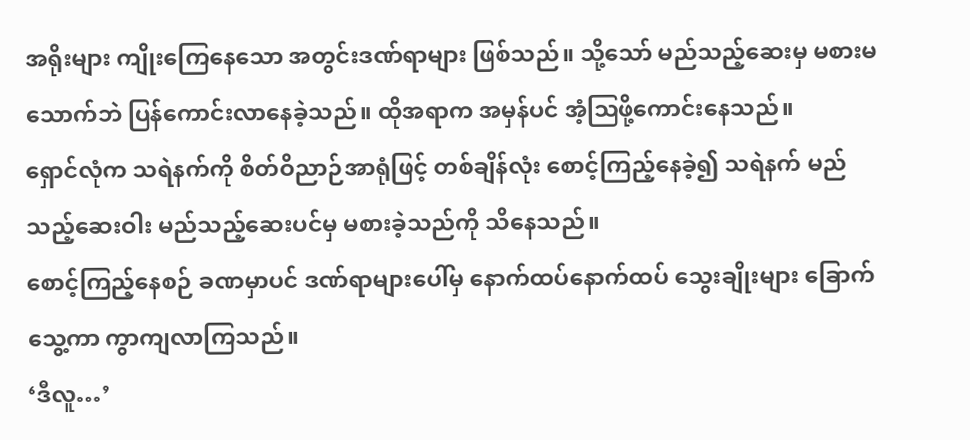အရိုးများ ကျိုးကြေနေသော အတွင်းဒဏ်ရာများ ဖြစ်သည်။ သို့သော် မည်သည့်ဆေးမှ မစားမသောက်ဘဲ ပြန်ကောင်းလာနေခဲ့သည်။ ထိုအရာက အမှန်ပင် အံ့ဩဖို့ကောင်းနေသည်။
ရှောင်လုံက သရဲနက်ကို စိတ်ဝိညာဉ်အာရုံဖြင့် တစ်ချိန်လုံး စောင့်ကြည့်နေခဲ့၍ သရဲနက် မည်သည့်ဆေးဝါး မည်သည့်ဆေးပင်မှ မစားခဲ့သည်ကို သိနေသည်။
စောင့်ကြည့်နေစဉ် ခဏမှာပင် ဒဏ်ရာများပေါ်မှ နောက်ထပ်နောက်ထပ် သွေးချိုးများ ခြောက်သွေ့ကာ ကွာကျလာကြသည်။
‘ဒီလူ…’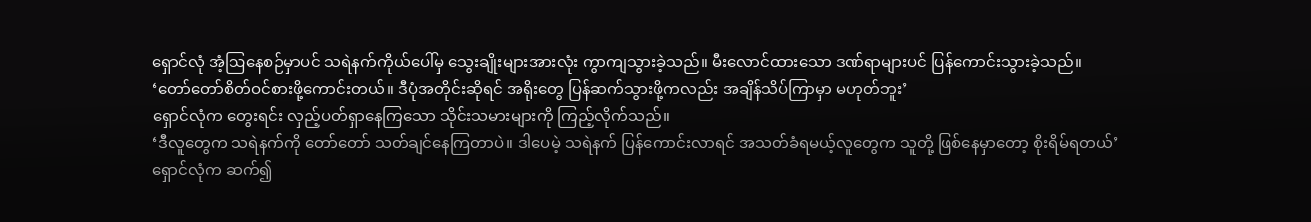ရှောင်လုံ အံ့ဩနေစဉ်မှာပင် သရဲနက်ကိုယ်ပေါ်မှ သွေးချိုးများအားလုံး ကွာကျသွားခဲ့သည်။ မီးလောင်ထားသော ဒဏ်ရာများပင် ပြန်ကောင်းသွားခဲ့သည်။
‘တော်တော်စိတ်ဝင်စားဖို့ကောင်းတယ်။ ဒီပုံအတိုင်းဆိုရင် အရိုးတွေ ပြန်ဆက်သွားဖို့ကလည်း အချိန်သိပ်ကြာမှာ မဟုတ်ဘူး’
ရှောင်လုံက တွေးရင်း လှည့်ပတ်ရှာနေကြသော သိုင်းသမားများကို ကြည့်လိုက်သည်။
‘ဒီလူတွေက သရဲနက်ကို တော်တော် သတ်ချင်နေကြတာပဲ။ ဒါပေမဲ့ သရဲနက် ပြန်ကောင်းလာရင် အသတ်ခံရမယ့်လူတွေက သူတို့ ဖြစ်နေမှာတော့ စိုးရိမ်ရတယ်’
ရှောင်လုံက ဆက်၍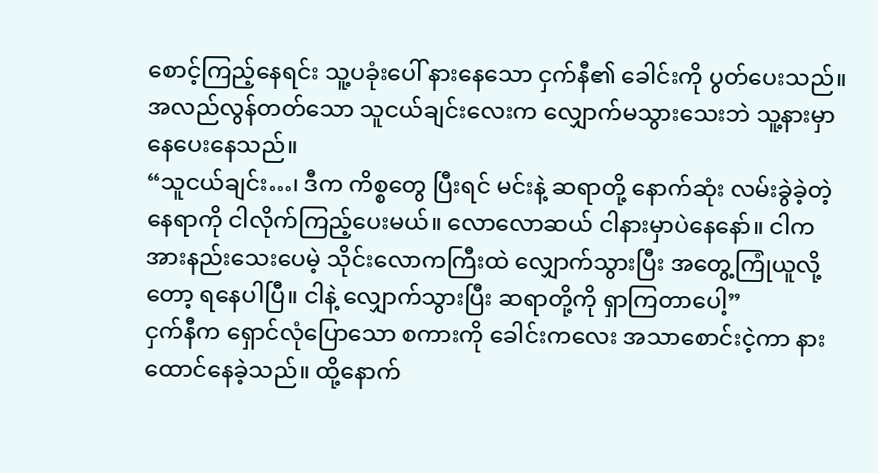စောင့်ကြည့်နေရင်း သူ့ပခုံးပေါ် နားနေသော ငှက်နီ၏ ခေါင်းကို ပွတ်ပေးသည်။ အလည်လွန်တတ်သော သူငယ်ချင်းလေးက လျှောက်မသွားသေးဘဲ သူ့နားမှာ နေပေးနေသည်။
“သူငယ်ချင်း…၊ ဒီက ကိစ္စတွေ ပြီးရင် မင်းနဲ့ ဆရာတို့ နောက်ဆုံး လမ်းခွဲခဲ့တဲ့နေရာကို ငါလိုက်ကြည့်ပေးမယ်။ လောလောဆယ် ငါနားမှာပဲနေနော်။ ငါက အားနည်းသေးပေမဲ့ သိုင်းလောကကြီးထဲ လျှောက်သွားပြီး အတွေ့ကြုံယူလို့တော့ ရနေပါပြီ။ ငါနဲ့ လျှောက်သွားပြီး ဆရာတို့ကို ရှာကြတာပေါ့”
ငှက်နီက ရှောင်လုံပြောသော စကားကို ခေါင်းကလေး အသာစောင်းငဲ့ကာ နားထောင်နေခဲ့သည်။ ထို့နောက်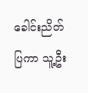ခေါင်းညိတ်ပြကာ သူ့ဦး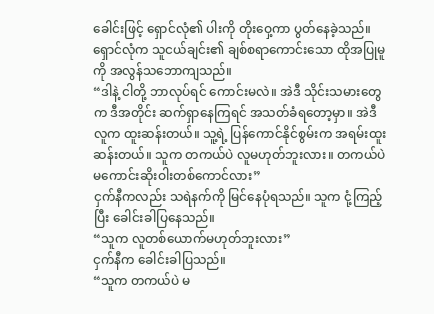ခေါင်းဖြင့် ရှောင်လုံ၏ ပါးကို တိုးဝှေ့ကာ ပွတ်နေခဲ့သည်။
ရှောင်လုံက သူငယ်ချင်း၏ ချစ်စရာကောင်းသော ထိုအပြုမူကို အလွန်သဘောကျသည်။
“ဒါနဲ့ ငါတို့ ဘာလုပ်ရင် ကောင်းမလဲ။ အဲဒီ သိုင်းသမားတွေက ဒီအတိုင်း ဆက်ရှာနေကြရင် အသတ်ခံရတော့မှာ။ အဲဒီလူက ထူးဆန်းတယ်။ သူ့ရဲ့ ပြန်ကောင်နိုင်စွမ်းက အရမ်းထူးဆန်းတယ်။ သူက တကယ်ပဲ လူမဟုတ်ဘူးလား။ တကယ်ပဲ မကောင်းဆိုးဝါးတစ်ကောင်လား”
ငှက်နီကလည်း သရဲနက်ကို မြင်နေပုံရသည်။ သူက ငုံ့ကြည့်ပြီး ခေါင်းခါပြနေသည်။
“သူက လူတစ်ယောက်မဟုတ်ဘူးလား”
ငှက်နီက ခေါင်းခါပြသည်။
“သူက တကယ်ပဲ မ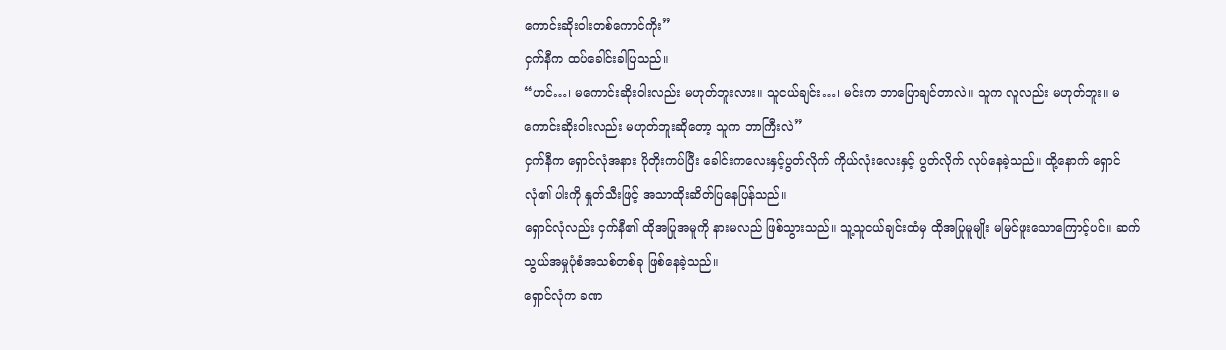ကောင်းဆိုးဝါးတစ်ကောင်ကိုး”
ငှက်နီက ထပ်ခေါင်းခါပြသည်။
“ဟင်…၊ မကောင်းဆိုးဝါးလည်း မဟုတ်ဘူးလား။ သူငယ်ချင်း…၊ မင်းက ဘာပြောချင်တာလဲ။ သူက လူလည်း မဟုတ်ဘူး။ မကောင်းဆိုးဝါးလည်း မဟုတ်ဘူးဆိုတော့ သူက ဘာကြီးလဲ”
ငှက်နီက ရှောင်လုံအနား ပိုတိုးကပ်ပြီး ခေါင်းကလေးနှင့်ပွတ်လိုက် ကိုယ်လုံးလေးနှင့် ပွတ်လိုက် လုပ်နေခဲ့သည်။ ထို့နောက် ရှောင်လုံ၏ ပါးကို နှုတ်သီးဖြင့် အသာထိုးဆိတ်ပြနေပြန်သည်။
ရှောင်လုံလည်း ငှက်နီ၏ ထိုအပြုအမူကို နားမလည် ဖြစ်သွားသည်။ သူ့သူငယ်ချင်းထံမှ ထိုအပြုမူမျိုး မမြင်ဖူးသောကြောင့်ပင်။ ဆက်သွယ်အမှုပုံစံအသစ်တစ်ခု ဖြစ်နေခဲ့သည်။
ရှောင်လုံက ခဏ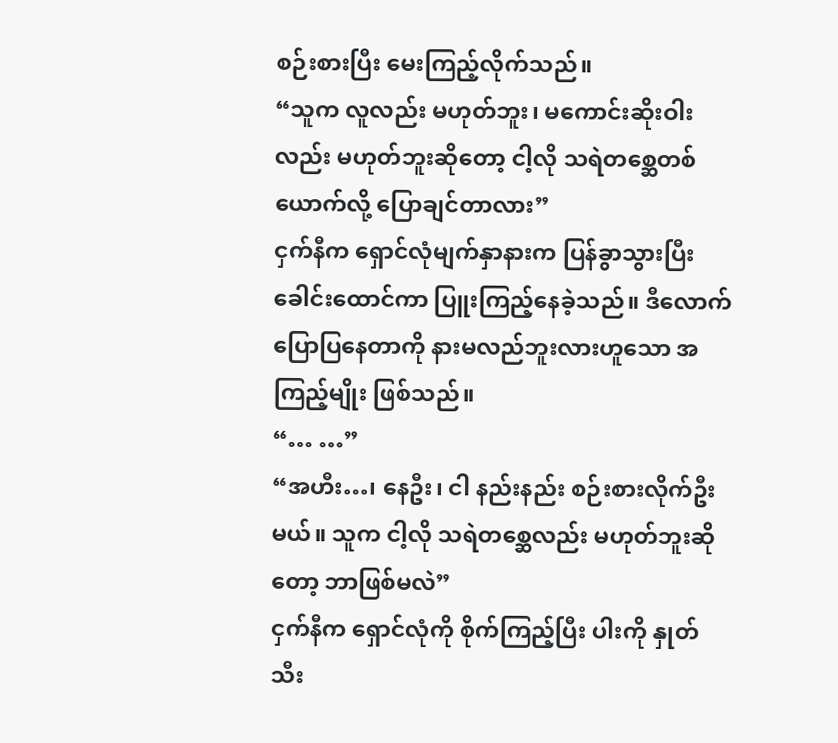စဉ်းစားပြီး မေးကြည့်လိုက်သည်။
“သူက လူလည်း မဟုတ်ဘူး၊ မကောင်းဆိုးဝါးလည်း မဟုတ်ဘူးဆိုတော့ ငါ့လို သရဲတစ္ဆေတစ်ယောက်လို့ ပြောချင်တာလား”
ငှက်နီက ရှောင်လုံမျက်နှာနားက ပြန်ခွာသွားပြီး ခေါင်းထောင်ကာ ပြူးကြည့်နေခဲ့သည်။ ဒီလောက် ပြောပြနေတာကို နားမလည်ဘူးလားဟူသော အကြည့်မျိုး ဖြစ်သည်။
“… …”
“အဟီး…၊ နေဦး၊ ငါ နည်းနည်း စဉ်းစားလိုက်ဦးမယ်။ သူက ငါ့လို သရဲတစ္ဆေလည်း မဟုတ်ဘူးဆိုတော့ ဘာဖြစ်မလဲ”
ငှက်နီက ရှောင်လုံကို စိုက်ကြည့်ပြီး ပါးကို နှုတ်သီး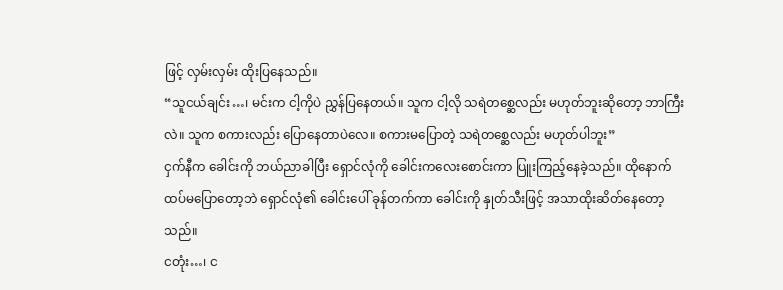ဖြင့် လှမ်းလှမ်း ထိုးပြနေသည်။
“သူငယ်ချင်း…၊ မင်းက ငါ့ကိုပဲ ညွှန်ပြနေတယ်။ သူက ငါ့လို သရဲတစ္ဆေလည်း မဟုတ်ဘူးဆိုတော့ ဘာကြီးလဲ။ သူက စကားလည်း ပြောနေတာပဲလေ။ စကားမပြောတဲ့ သရဲတစ္ဆေလည်း မဟုတ်ပါဘူး”
ငှက်နီက ခေါင်းကို ဘယ်ညာခါပြီး ရှောင်လုံကို ခေါင်းကလေးစောင်းကာ ပြူးကြည့်နေခဲ့သည်။ ထိုနောက် ထပ်မပြောတော့ဘဲ ရှောင်လုံ၏ ခေါင်းပေါ် ခုန်တက်ကာ ခေါင်းကို နှုတ်သီးဖြင့် အသာထိုးဆိတ်နေတော့သည်။
ငတုံး…၊ င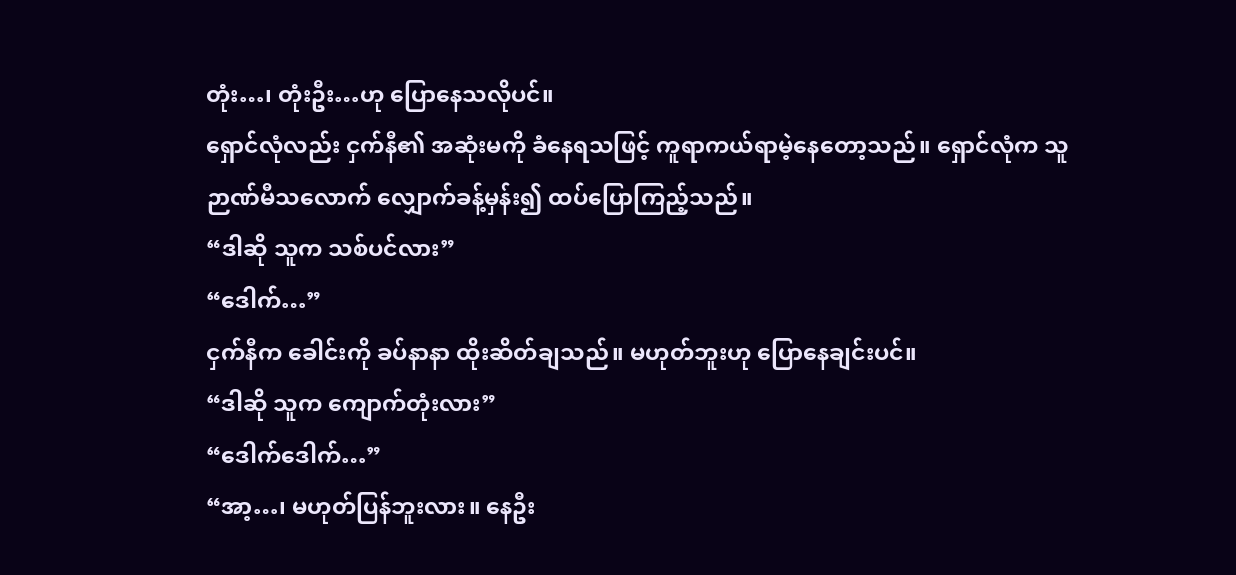တုံး…၊ တုံးဦး…ဟု ပြောနေသလိုပင်။
ရှောင်လုံလည်း ငှက်နီ၏ အဆုံးမကို ခံနေရသဖြင့် ကူရာကယ်ရာမဲ့နေတော့သည်။ ရှောင်လုံက သူဉာဏ်မီသလောက် လျှောက်ခန့်မှန်း၍ ထပ်ပြောကြည့်သည်။
“ဒါဆို သူက သစ်ပင်လား”
“ဒေါက်…”
ငှက်နီက ခေါင်းကို ခပ်နာနာ ထိုးဆိတ်ချသည်။ မဟုတ်ဘူးဟု ပြောနေချင်းပင်။
“ဒါဆို သူက ကျောက်တုံးလား”
“ဒေါက်ဒေါက်…”
“အာ့…၊ မဟုတ်ပြန်ဘူးလား။ နေဦး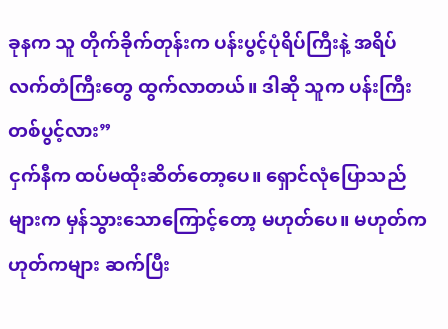ခုနက သူ တိုက်ခိုက်တုန်းက ပန်းပွင့်ပုံရိပ်ကြီးနဲ့ အရိပ်လက်တံကြီးတွေ ထွက်လာတယ်။ ဒါဆို သူက ပန်းကြီးတစ်ပွင့်လား”
ငှက်နီက ထပ်မထိုးဆိတ်တော့ပေ။ ရှောင်လုံပြောသည်များက မှန်သွားသောကြောင့်တော့ မဟုတ်ပေ။ မဟုတ်ကဟုတ်ကများ ဆက်ပြီး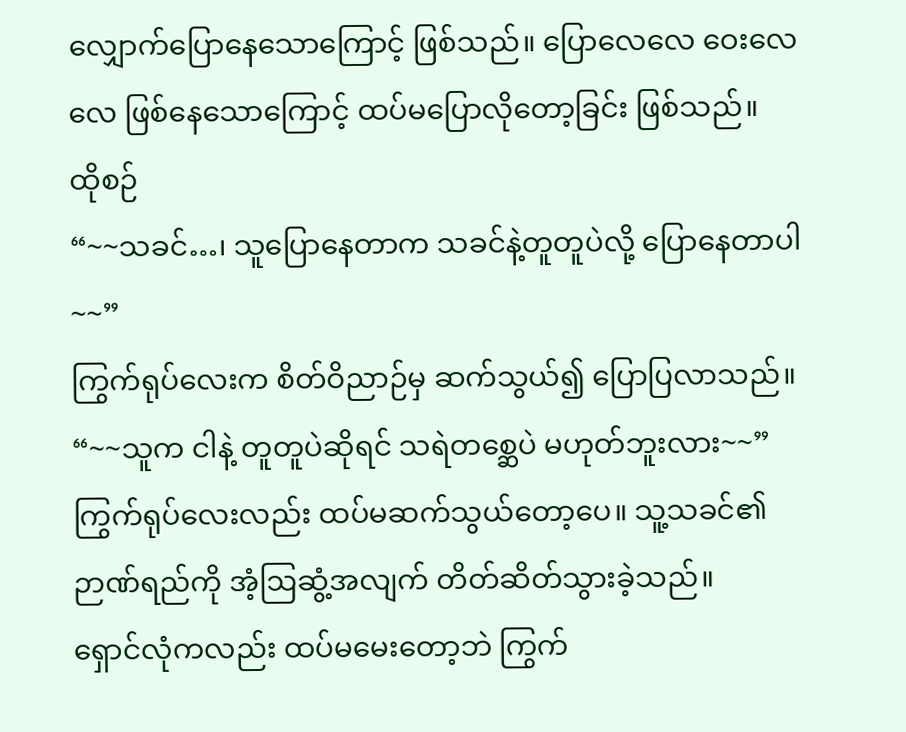လျှောက်ပြောနေသောကြောင့် ဖြစ်သည်။ ပြောလေလေ ဝေးလေလေ ဖြစ်နေသောကြောင့် ထပ်မပြောလိုတော့ခြင်း ဖြစ်သည်။
ထိုစဉ်
“~~သခင်…၊ သူပြောနေတာက သခင်နဲ့တူတူပဲလို့ ပြောနေတာပါ~~”
ကြွက်ရုပ်လေးက စိတ်ဝိညာဉ်မှ ဆက်သွယ်၍ ပြောပြလာသည်။
“~~သူက ငါနဲ့ တူတူပဲဆိုရင် သရဲတစ္ဆေပဲ မဟုတ်ဘူးလား~~”
ကြွက်ရုပ်လေးလည်း ထပ်မဆက်သွယ်တော့ပေ။ သူ့သခင်၏ ဉာဏ်ရည်ကို အံ့ဩဆွံ့အလျက် တိတ်ဆိတ်သွားခဲ့သည်။
ရှောင်လုံကလည်း ထပ်မမေးတော့ဘဲ ကြွက်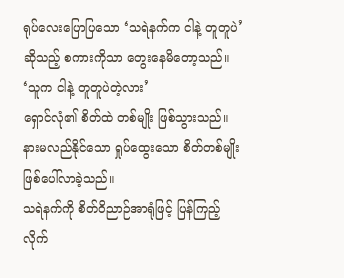ရုပ်လေးပြောပြသော ‘သရဲနက်က ငါနဲ့ တူတူပဲ’ဆိုသည့် စကားကိုသာ တွေးနေမိတော့သည်။
‘သူက ငါနဲ့ တူတူပဲတဲ့လား’
ရှောင်လုံ၏ စိတ်ထဲ တစ်မျိုး ဖြစ်သွားသည်။ နားမလည်နိုင်သော ရှုပ်ထွေးသော စိတ်တစ်မျိုး ဖြစ်ပေါ်လာခဲ့သည်။
သရဲနက်ကို စိတ်ဝိညာဉ်အာရုံဖြင့် ပြန်ကြည့်လိုက်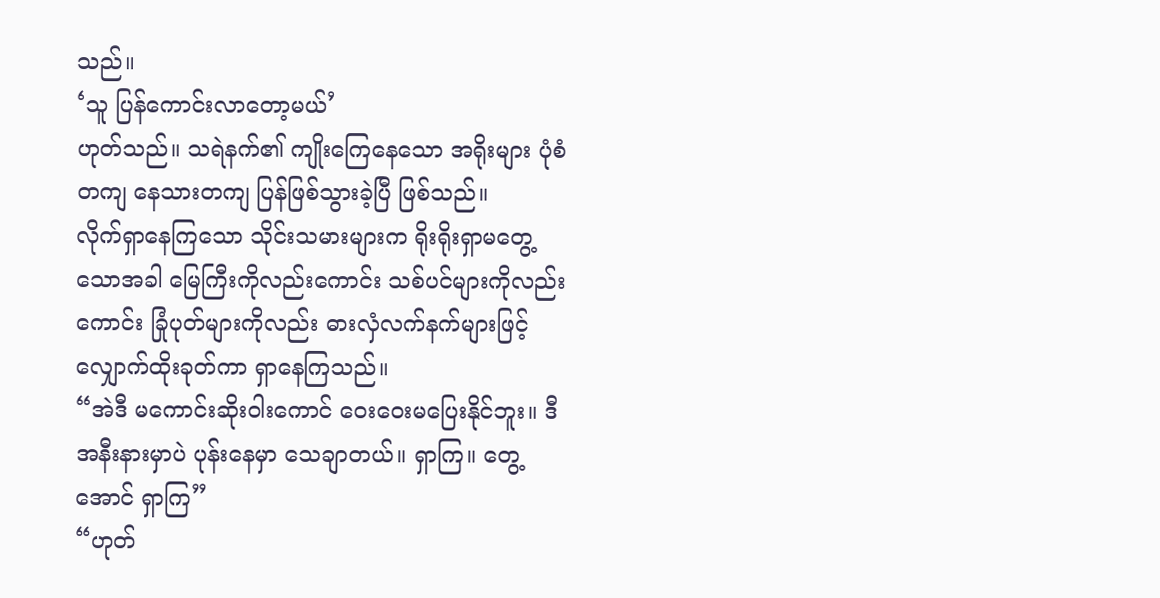သည်။
‘သူ ပြန်ကောင်းလာတော့မယ်’
ဟုတ်သည်။ သရဲနက်၏ ကျိုးကြေနေသော အရိုးများ ပုံစံတကျ နေသားတကျ ပြန်ဖြစ်သွားခဲ့ပြီ ဖြစ်သည်။
လိုက်ရှာနေကြသော သိုင်းသမားများက ရိုးရိုးရှာမတွေ့သောအခါ မြေကြီးကိုလည်းကောင်း သစ်ပင်များကိုလည်းကောင်း ခြုံပုတ်များကိုလည်း ဓားလှံလက်နက်များဖြင့် လျှောက်ထိုးခုတ်ကာ ရှာနေကြသည်။
“အဲဒီ မကောင်းဆိုးဝါးကောင် ဝေးဝေးမပြေးနိုင်ဘူး။ ဒီအနီးနားမှာပဲ ပုန်းနေမှာ သေချာတယ်။ ရှာကြ။ တွေ့အောင် ရှာကြ”
“ဟုတ်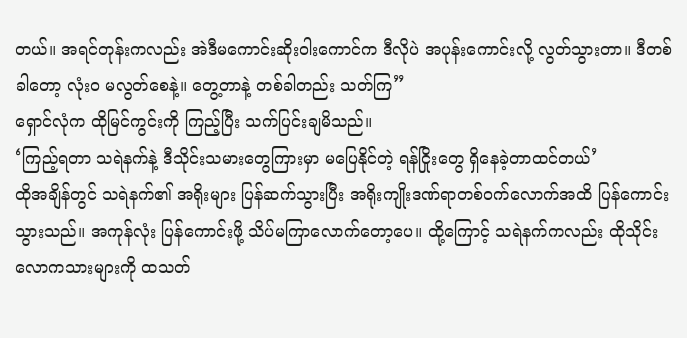တယ်။ အရင်တုန်းကလည်း အဲဒီမကောင်းဆိုးဝါးကောင်က ဒီလိုပဲ အပုန်းကောင်းလို့ လွတ်သွားတာ။ ဒီတစ်ခါတော့ လုံးဝ မလွတ်စေနဲ့။ တွေ့တာနဲ့ တစ်ခါတည်း သတ်ကြ”
ရှောင်လုံက ထိုမြင်ကွင်းကို ကြည့်ပြီး သက်ပြင်းချမိသည်။
‘ကြည့်ရတာ သရဲနက်နဲ့ ဒီသိုင်းသမားတွေကြားမှာ မပြေနိုင်တဲ့ ရန်ငြိုးတွေ ရှိနေခဲ့တာထင်တယ်’
ထိုအချိန်တွင် သရဲနက်၏ အရိုးများ ပြန်ဆက်သွားပြီး အရိုးကျိုးဒဏ်ရာတစ်ဝက်လောက်အထိ ပြန်ကောင်းသွားသည်။ အကုန်လုံး ပြန်ကောင်းဖို့ သိပ်မကြာလောက်တော့ပေ။ ထို့ကြောင့် သရဲနက်ကလည်း ထိုသိုင်းလောကသားများကို ထသတ်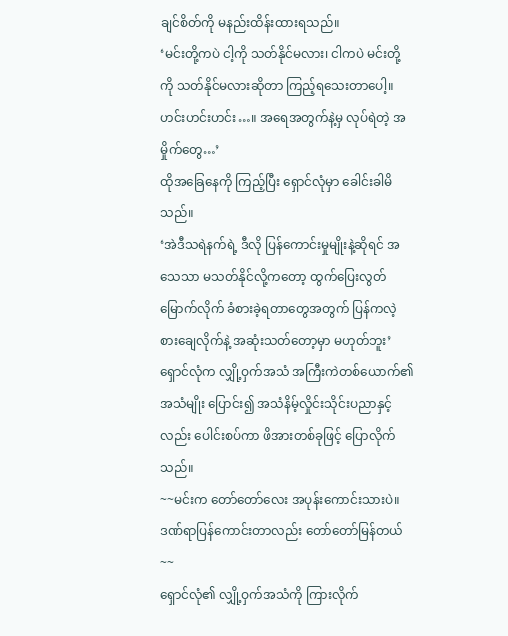ချင်စိတ်ကို မနည်းထိန်းထားရသည်။
‘မင်းတို့ကပဲ ငါ့ကို သတ်နိုင်မလား၊ ငါကပဲ မင်းတို့ကို သတ်နိုင်မလားဆိုတာ ကြည့်ရသေးတာပေါ့။ ဟင်းဟင်းဟင်း…။ အရေအတွက်နဲ့မှ လုပ်ရဲတဲ့ အမှိုက်တွေ…’
ထိုအခြေနေကို ကြည့်ပြီး ရှောင်လုံမှာ ခေါင်းခါမိသည်။
‘အဲဒီသရဲနက်ရဲ့ ဒီလို ပြန်ကောင်းမှုမျိုးနဲ့ဆိုရင် အသေသာ မသတ်နိုင်လို့ကတော့ ထွက်ပြေးလွတ်မြောက်လိုက် ခံစားခဲ့ရတာတွေအတွက် ပြန်ကလဲ့စားချေလိုက်နဲ့ အဆုံးသတ်တော့မှာ မဟုတ်ဘူး’
ရှောင်လုံက လျှို့ဝှက်အသံ အကြီးကဲတစ်ယောက်၏ အသံမျိုး ပြောင်း၍ အသံနိမ့်လှိုင်းသိုင်းပညာနှင့်လည်း ပေါင်းစပ်ကာ ဖိအားတစ်ခုဖြင့် ပြောလိုက်သည်။
~~မင်းက တော်တော်လေး အပုန်းကောင်းသားပဲ။ ဒဏ်ရာပြန်ကောင်းတာလည်း တော်တော်မြန်တယ်~~
ရှောင်လုံ၏ လျှို့ဝှက်အသံကို ကြားလိုက်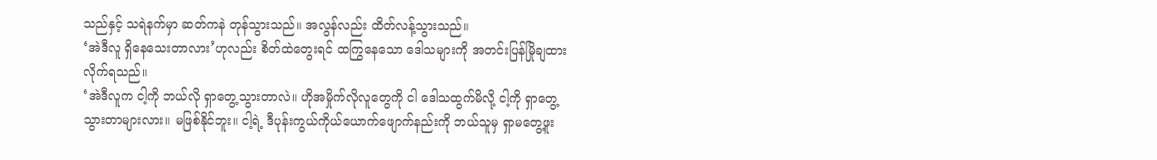သည်နှင့် သရဲနက်မှာ ဆတ်ကနဲ တုန်သွားသည်။ အလွန်လည်း ထိတ်လန့်သွားသည်။
‘အဲဒီလူ ရှိနေသေးတာလား’ဟုလည်း စိတ်ထဲတွေးရင် ထကြွနေသော ဒေါသများကို အတင်းပြန်မြိုချထားလိုက်ရသည်။
‘အဲဒီလူက ငါ့ကို ဘယ်လို ရှာတွေ့သွားတာလဲ။ ဟိုအမှိုက်လိုလူတွေကို ငါ ဒေါသထွက်မိလို့ ငါ့ကို ရှာတွေ့သွားတာများလား။ မဖြစ်နိုင်ဘူး။ ငါ့ရဲ့ ဒီပုန်းကွယ်ကိုယ်ယောက်ဖျောက်နည်းကို ဘယ်သူမှ ရှာမတွေ့ဖူး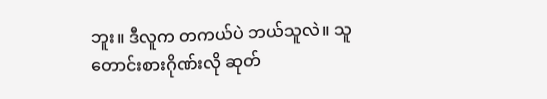ဘူး။ ဒီလူက တကယ်ပဲ ဘယ်သူလဲ။ သူတောင်းစားဂိုဏ်းလို ဆုတ်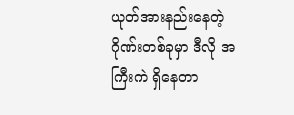ယုတ်အားနည်းနေတဲ့ ဂိုဏ်းတစ်ခုမှာ ဒီလို အကြီးကဲ ရှိနေတာ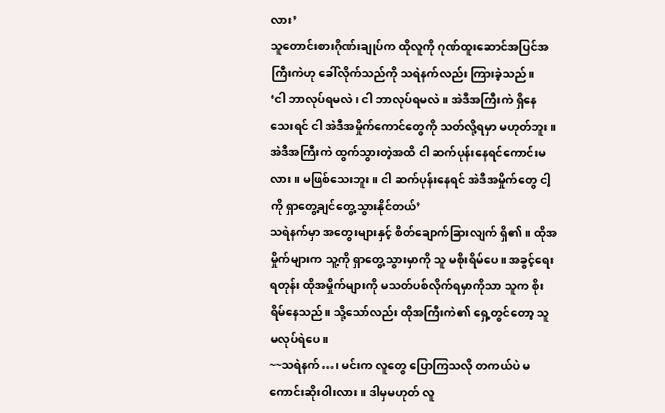လား’
သူတောင်းစားဂိုဏ်းချုပ်က ထိုလူကို ဂုဏ်ထူးဆောင်အပြင်အကြီးကဲဟု ခေါ်လိုက်သည်ကို သရဲနက်လည်း ကြားခဲ့သည်။
‘ငါ ဘာလုပ်ရမလဲ၊ ငါ ဘာလုပ်ရမလဲ။ အဲဒီအကြီးကဲ ရှိနေသေးရင် ငါ အဲဒီအမှိုက်ကောင်တွေကို သတ်လို့ရမှာ မဟုတ်ဘူး။ အဲဒီအကြီးကဲ ထွက်သွားတဲ့အထိ ငါ ဆက်ပုန်းနေရင်ကောင်းမလား။ မဖြစ်သေးဘူး။ ငါ ဆက်ပုန်းနေရင် အဲဒီအမှိုက်တွေ ငါ့ကို ရှာတွေ့ချင်တွေ့သွားနိုင်တယ်’
သရဲနက်မှာ အတွေးများနှင့် စိတ်ချောက်ခြားလျက် ရှိ၏။ ထိုအမှိုက်များက သူ့ကို ရှာတွေ့သွားမှာကို သူ မစိုးရိမ်ပေ။ အခွင့်ရေးရတုန်း ထိုအမှိုက်များကို မသတ်ပစ်လိုက်ရမှာကိုသာ သူက စိုးရိမ်နေသည်။ သို့သော်လည်း ထိုအကြီးကဲ၏ ရှေ့တွင်တော့ သူ မလုပ်ရဲပေ။
~~သရဲနက်…၊ မင်းက လူတွေ ပြောကြသလို တကယ်ပဲ မကောင်းဆိုးဝါးလား။ ဒါမှမဟုတ် လူ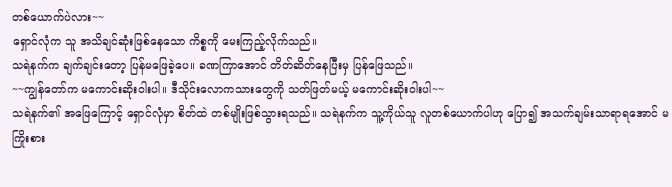တစ်ယောက်ပဲလား~~
ရှောင်လုံက သူ အသိချင်ဆုံးဖြစ်နေသော ကိစ္စကို မေးကြည့်လိုက်သည်။
သရဲနက်က ချက်ချင်းတော့ ပြန်မဖြေခဲ့ပေ။ ခဏကြာအောင် တိတ်ဆိတ်နေပြီးမှ ပြန်ဖြေသည်။
~~ကျွန်တော်က မကောင်းဆိုးဝါးပါ။ ဒီသိုင်းလောကသားတွေကို သတ်ဖြတ်မယ့် မကောင်းဆိုးဝါးပါ~~
သရဲနက်၏ အဖြေကြောင့် ရှောင်လုံမှာ စိတ်ထဲ တစ်မျိုးဖြစ်သွားရသည်။ သရဲနက်က သူ့ကိုယ်သူ လူတစ်ယောက်ပါဟု ပြော၍ အသက်ချမ်းသာရာရအောင် မကြိုးစား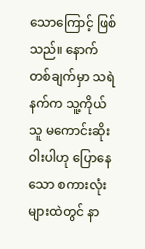သောကြောင့် ဖြစ်သည်။ နောက်တစ်ချက်မှာ သရဲနက်က သူ့ကိုယ်သူ မကောင်းဆိုးဝါးပါဟု ပြောနေသော စကားလုံးများထဲတွင် နာ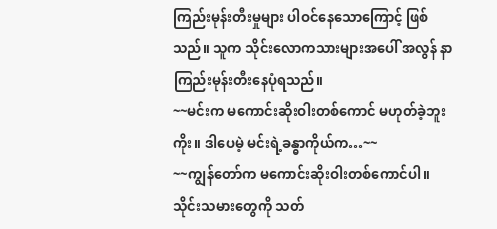ကြည်းမုန်းတီးမှုများ ပါဝင်နေသောကြောင့် ဖြစ်သည်။ သူက သိုင်းလောကသားများအပေါ် အလွန် နာကြည်းမုန်းတီးနေပုံရသည်။
~~မင်းက မကောင်းဆိုးဝါးတစ်ကောင် မဟုတ်ခဲ့ဘူးကိုး။ ဒါပေမဲ့ မင်းရဲ့ခန္ဓာကိုယ်က…~~
~~ကျွန်တော်က မကောင်းဆိုးဝါးတစ်ကောင်ပါ။ သိုင်းသမားတွေကို သတ်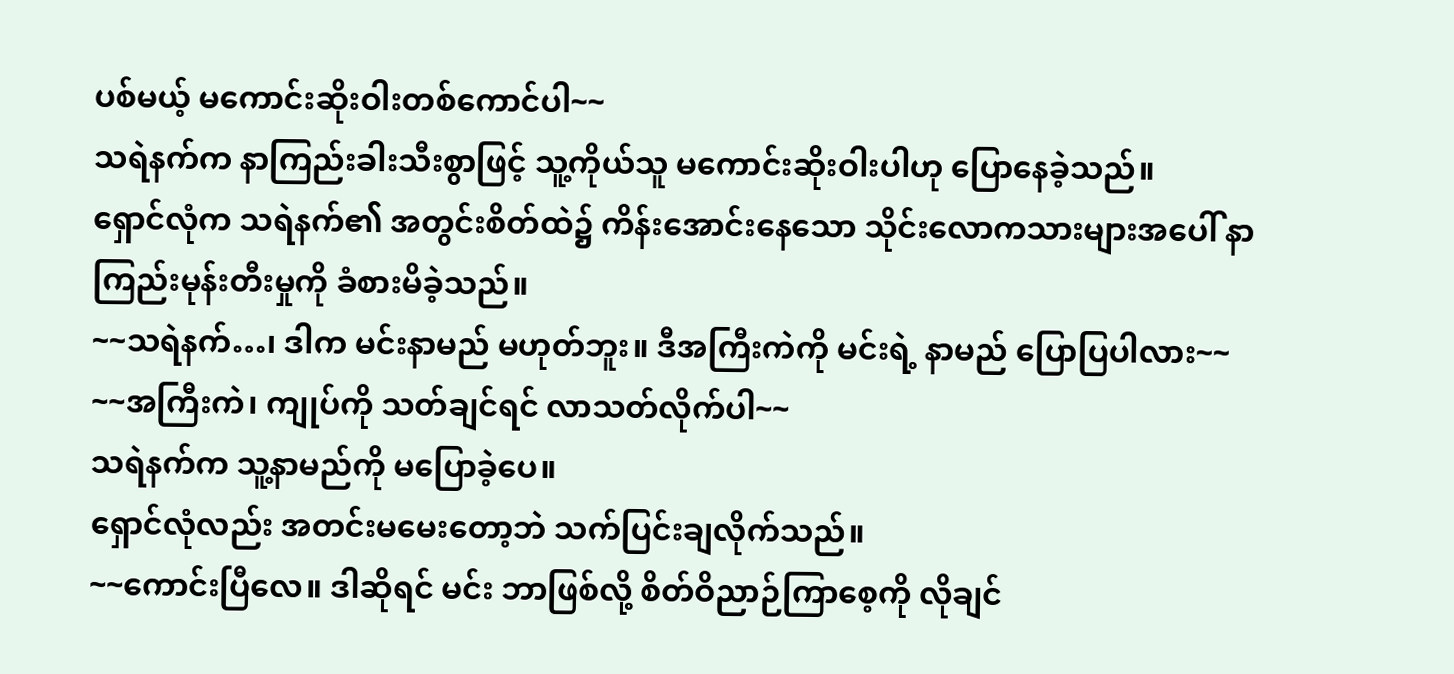ပစ်မယ့် မကောင်းဆိုးဝါးတစ်ကောင်ပါ~~
သရဲနက်က နာကြည်းခါးသီးစွာဖြင့် သူ့ကိုယ်သူ မကောင်းဆိုးဝါးပါဟု ပြောနေခဲ့သည်။
ရှောင်လုံက သရဲနက်၏ အတွင်းစိတ်ထဲ၌ ကိန်းအောင်းနေသော သိုင်းလောကသားများအပေါ် နာကြည်းမုန်းတီးမှုကို ခံစားမိခဲ့သည်။
~~သရဲနက်…၊ ဒါက မင်းနာမည် မဟုတ်ဘူး။ ဒီအကြီးကဲကို မင်းရဲ့ နာမည် ပြောပြပါလား~~
~~အကြီးကဲ၊ ကျုပ်ကို သတ်ချင်ရင် လာသတ်လိုက်ပါ~~
သရဲနက်က သူ့နာမည်ကို မပြောခဲ့ပေ။
ရှောင်လုံလည်း အတင်းမမေးတော့ဘဲ သက်ပြင်းချလိုက်သည်။
~~ကောင်းပြီလေ။ ဒါဆိုရင် မင်း ဘာဖြစ်လို့ စိတ်ဝိညာဉ်ကြာစေ့ကို လိုချင်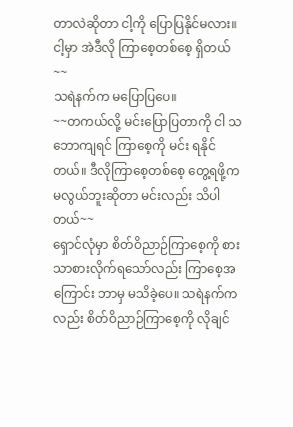တာလဲဆိုတာ ငါ့ကို ပြောပြနိုင်မလား။ ငါ့မှာ အဲဒီလို ကြာစေ့တစ်စေ့ ရှိတယ်~~
သရဲနက်က မပြောပြပေ။
~~တကယ်လို့ မင်းပြောပြတာကို ငါ သဘောကျရင် ကြာစေ့ကို မင်း ရနိုင်တယ်။ ဒီလိုကြာစေ့တစ်စေ့ တွေ့ရဖို့က မလွယ်ဘူးဆိုတာ မင်းလည်း သိပါတယ်~~
ရှောင်လုံမှာ စိတ်ဝိညာဉ်ကြာစေ့ကို စားသာစားလိုက်ရသော်လည်း ကြာစေ့အကြောင်း ဘာမှ မသိခဲ့ပေ။ သရဲနက်ကလည်း စိတ်ဝိညာဉ်ကြာစေ့ကို လိုချင်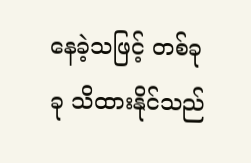နေခဲ့သဖြင့် တစ်ခုခု သိထားနိုင်သည်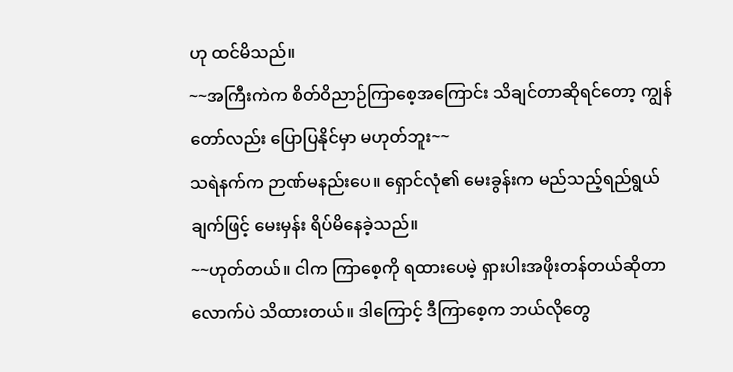ဟု ထင်မိသည်။
~~အကြီးကဲက စိတ်ဝိညာဉ်ကြာစေ့အကြောင်း သိချင်တာဆိုရင်တော့ ကျွန်တော်လည်း ပြောပြနိုင်မှာ မဟုတ်ဘူး~~
သရဲနက်က ဉာဏ်မနည်းပေ။ ရှောင်လုံ၏ မေးခွန်းက မည်သည့်ရည်ရွယ်ချက်ဖြင့် မေးမှန်း ရိပ်မိနေခဲ့သည်။
~~ဟုတ်တယ်။ ငါက ကြာစေ့ကို ရထားပေမဲ့ ရှားပါးအဖိုးတန်တယ်ဆိုတာလောက်ပဲ သိထားတယ်။ ဒါကြောင့် ဒီကြာစေ့က ဘယ်လိုတွေ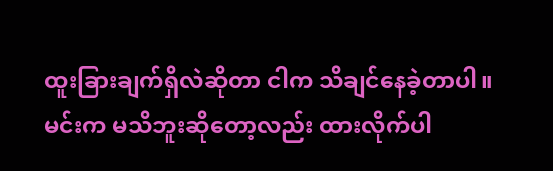ထူးခြားချက်ရှိလဲဆိုတာ ငါက သိချင်နေခဲ့တာပါ။ မင်းက မသိဘူးဆိုတော့လည်း ထားလိုက်ပါ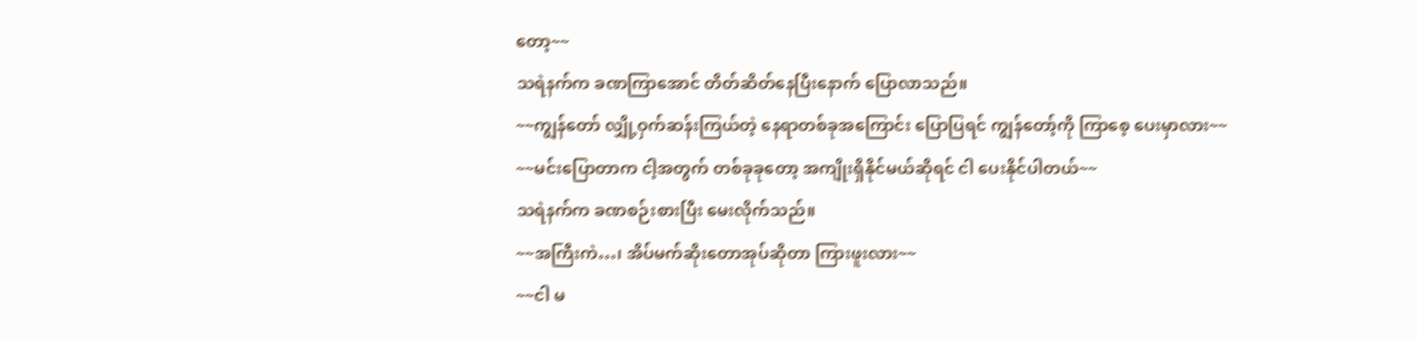တော့~~
သရဲနက်က ခဏကြာအောင် တိတ်ဆိတ်နေပြီးနောက် ပြောလာသည်။
~~ကျွန်တော် လျှို့ဝှက်ဆန်းကြယ်တဲ့ နေရာတစ်ခုအကြောင်း ပြောပြရင် ကျွန်တော့်ကို ကြာစေ့ ပေးမှာလား~~
~~မင်းပြောတာက ငါ့အတွက် တစ်ခုခုတော့ အကျိုးရှိနိုင်မယ်ဆိုရင် ငါ ပေးနိုင်ပါတယ်~~
သရဲနက်က ခဏစဉ်းစားပြီး မေးလိုက်သည်။
~~အကြီးကဲ…၊ အိပ်မက်ဆိုးတောအုပ်ဆိုတာ ကြားဖူးလား~~
~~ငါ မ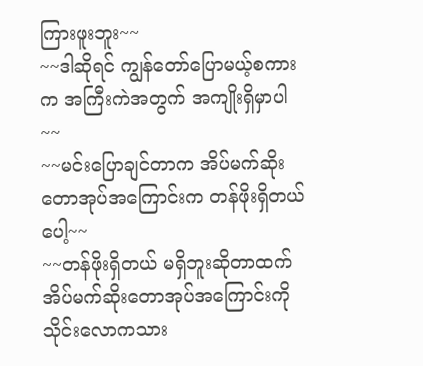ကြားဖူးဘူး~~
~~ဒါဆိုရင် ကျွန်တော်ပြောမယ့်စကားက အကြီးကဲအတွက် အကျိုးရှိမှာပါ~~
~~မင်းပြောချင်တာက အိပ်မက်ဆိုးတောအုပ်အကြောင်းက တန်ဖိုးရှိတယ်ပေါ့~~
~~တန်ဖိုးရှိတယ် မရှိဘူးဆိုတာထက် အိပ်မက်ဆိုးတောအုပ်အကြောင်းကို သိုင်းလောကသား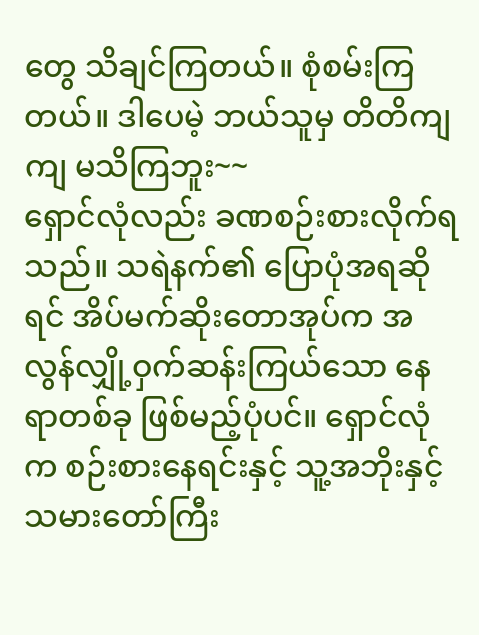တွေ သိချင်ကြတယ်။ စုံစမ်းကြတယ်။ ဒါပေမဲ့ ဘယ်သူမှ တိတိကျကျ မသိကြဘူး~~
ရှောင်လုံလည်း ခဏစဉ်းစားလိုက်ရသည်။ သရဲနက်၏ ပြောပုံအရဆိုရင် အိပ်မက်ဆိုးတောအုပ်က အလွန်လျှို့ဝှက်ဆန်းကြယ်သော နေရာတစ်ခု ဖြစ်မည့်ပုံပင်။ ရှောင်လုံက စဉ်းစားနေရင်းနှင့် သူ့အဘိုးနှင့် သမားတော်ကြီး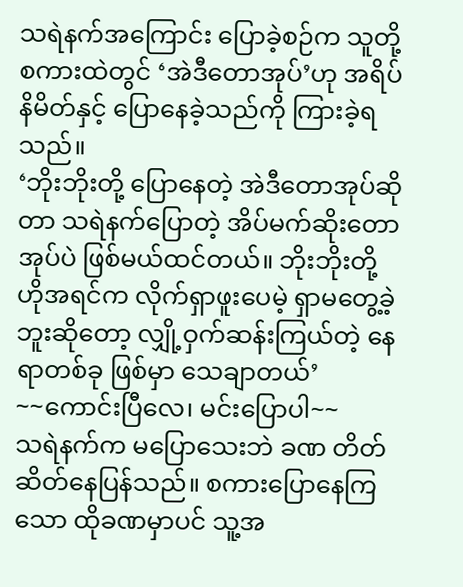သရဲနက်အကြောင်း ပြောခဲ့စဉ်က သူတို့ စကားထဲတွင် ‘အဲဒီတောအုပ်’ဟု အရိပ်နိမိတ်နှင့် ပြောနေခဲ့သည်ကို ကြားခဲ့ရသည်။
‘ဘိုးဘိုးတို့ ပြောနေတဲ့ အဲဒီတောအုပ်ဆိုတာ သရဲနက်ပြောတဲ့ အိပ်မက်ဆိုးတောအုပ်ပဲ ဖြစ်မယ်ထင်တယ်။ ဘိုးဘိုးတို့ ဟိုအရင်က လိုက်ရှာဖူးပေမဲ့ ရှာမတွေ့ခဲ့ဘူးဆိုတော့ လျှို့ဝှက်ဆန်းကြယ်တဲ့ နေရာတစ်ခု ဖြစ်မှာ သေချာတယ်’
~~ကောင်းပြီလေ၊ မင်းပြောပါ~~
သရဲနက်က မပြောသေးဘဲ ခဏ တိတ်ဆိတ်နေပြန်သည်။ စကားပြောနေကြသော ထိုခဏမှာပင် သူ့အ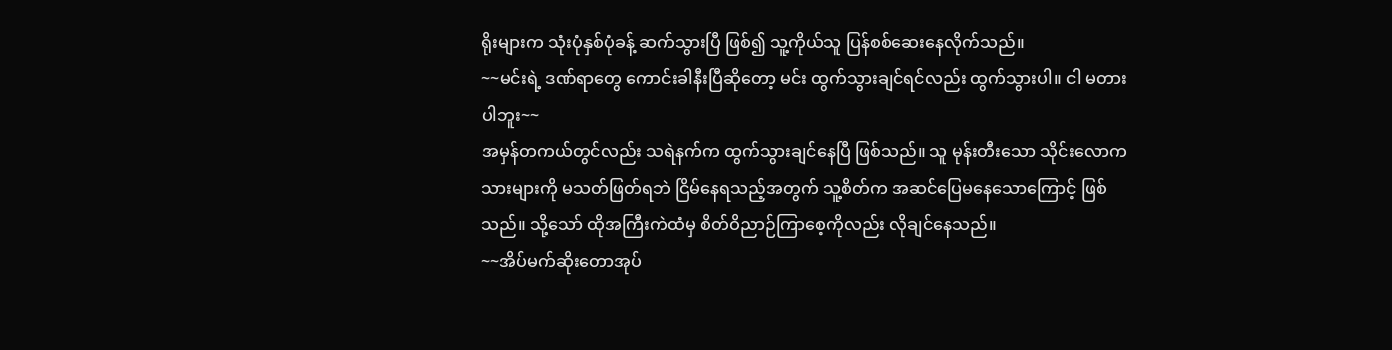ရိုးများက သုံးပုံနှစ်ပုံခန့် ဆက်သွားပြီ ဖြစ်၍ သူ့ကိုယ်သူ ပြန်စစ်ဆေးနေလိုက်သည်။
~~မင်းရဲ့ ဒဏ်ရာတွေ ကောင်းခါနီးပြီဆိုတော့ မင်း ထွက်သွားချင်ရင်လည်း ထွက်သွားပါ။ ငါ မတားပါဘူး~~
အမှန်တကယ်တွင်လည်း သရဲနက်က ထွက်သွားချင်နေပြီ ဖြစ်သည်။ သူ မုန်းတီးသော သိုင်းလောကသားများကို မသတ်ဖြတ်ရဘဲ ငြိမ်နေရသည့်အတွက် သူ့စိတ်က အဆင်ပြေမနေသောကြောင့် ဖြစ်သည်။ သို့သော် ထိုအကြီးကဲထံမှ စိတ်ဝိညာဉ်ကြာစေ့ကိုလည်း လိုချင်နေသည်။
~~အိပ်မက်ဆိုးတောအုပ်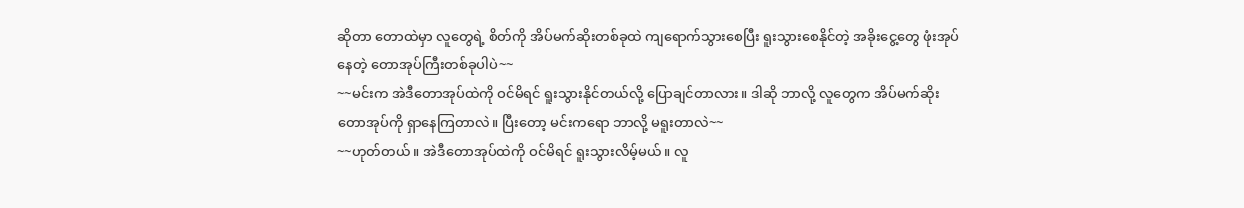ဆိုတာ တောထဲမှာ လူတွေရဲ့ စိတ်ကို အိပ်မက်ဆိုးတစ်ခုထဲ ကျရောက်သွားစေပြီး ရူးသွားစေနိုင်တဲ့ အခိုးငွေ့တွေ ဖုံးအုပ်နေတဲ့ တောအုပ်ကြီးတစ်ခုပါပဲ~~
~~မင်းက အဲဒီတောအုပ်ထဲကို ဝင်မိရင် ရူးသွားနိုင်တယ်လို့ ပြောချင်တာလား။ ဒါဆို ဘာလို့ လူတွေက အိပ်မက်ဆိုးတောအုပ်ကို ရှာနေကြတာလဲ။ ပြီးတော့ မင်းကရော ဘာလို့ မရူးတာလဲ~~
~~ဟုတ်တယ်။ အဲဒီတောအုပ်ထဲကို ဝင်မိရင် ရူးသွားလိမ့်မယ်။ လူ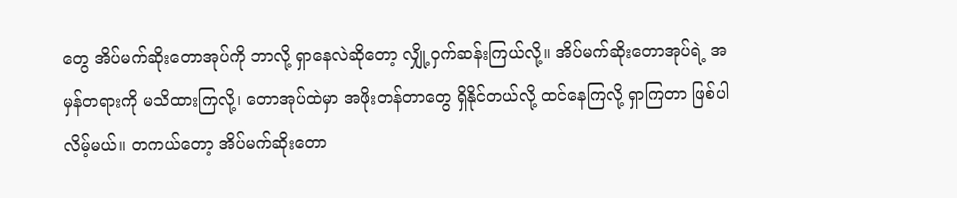တွေ အိပ်မက်ဆိုးတောအုပ်ကို ဘာလို့ ရှာနေလဲဆိုတော့ လျှို့ဝှက်ဆန်းကြယ်လို့။ အိပ်မက်ဆိုးတောအုပ်ရဲ့ အမှန်တရားကို မသိထားကြလို့၊ တောအုပ်ထဲမှာ အဖိုးတန်တာတွေ ရှိနိုင်တယ်လို့ ထင်နေကြလို့ ရှာကြတာ ဖြစ်ပါလိမ့်မယ်။ တကယ်တော့ အိပ်မက်ဆိုးတော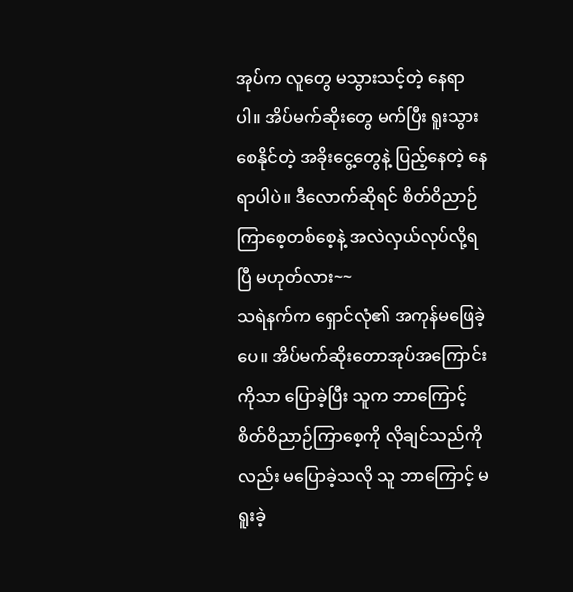အုပ်က လူတွေ မသွားသင့်တဲ့ နေရာပါ။ အိပ်မက်ဆိုးတွေ မက်ပြီး ရူးသွားစေနိုင်တဲ့ အခိုးငွေ့တွေနဲ့ ပြည့်နေတဲ့ နေရာပါပဲ။ ဒီလောက်ဆိုရင် စိတ်ဝိညာဉ်ကြာစေ့တစ်စေ့နဲ့ အလဲလှယ်လုပ်လို့ရပြီ မဟုတ်လား~~
သရဲနက်က ရှောင်လုံ၏ အကုန်မဖြေခဲ့ပေ။ အိပ်မက်ဆိုးတောအုပ်အကြောင်းကိုသာ ပြောခဲ့ပြီး သူက ဘာကြောင့် စိတ်ဝိညာဉ်ကြာစေ့ကို လိုချင်သည်ကိုလည်း မပြောခဲ့သလို သူ ဘာကြောင့် မရူးခဲ့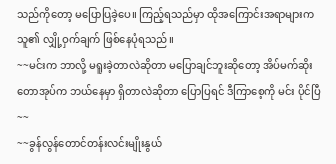သည်ကိုတော့ မပြောပြခဲ့ပေ။ ကြည့်ရသည်မှာ ထိုအကြောင်းအရာများက သူ၏ လျှို့ဝှက်ချက် ဖြစ်နေပုံရသည်။
~~မင်းက ဘာလို့ မရူးခဲ့တာလဲဆိုတာ မပြောချင်ဘူးဆိုတော့ အိပ်မက်ဆိုးတောအုပ်က ဘယ်နေမှာ ရှိတာလဲဆိုတာ ပြောပြရင် ဒီကြာစေ့ကို မင်း ပိုင်ပြီ~~
~~ခွန်လွန်တောင်တန်းလင်းမျိုးနွယ်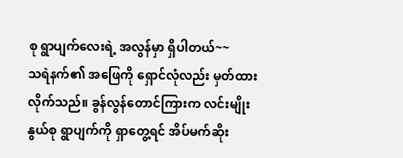စု ရွာပျက်လေးရဲ့ အလွန်မှာ ရှိပါတယ်~~
သရဲနက်၏ အဖြေကို ရှောင်လုံလည်း မှတ်ထားလိုက်သည်။ ခွန်လွန်တောင်ကြားက လင်းမျိုးနွယ်စု ရွာပျက်ကို ရှာတွေ့ရင် အိပ်မက်ဆိုး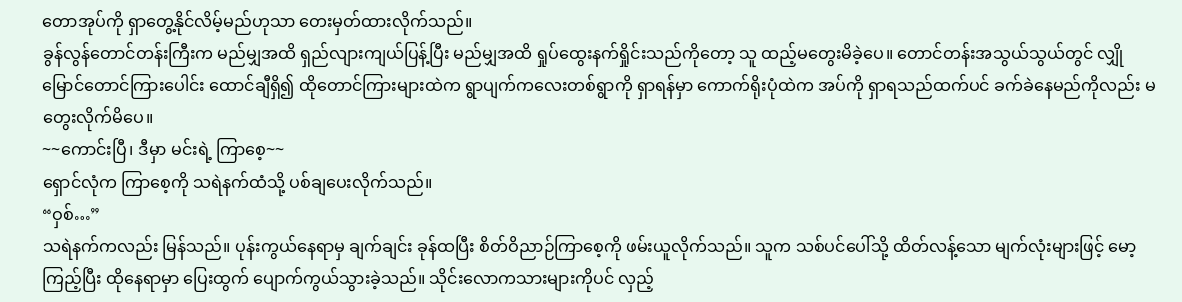တောအုပ်ကို ရှာတွေ့နိုင်လိမ့်မည်ဟုသာ တေးမှတ်ထားလိုက်သည်။
ခွန်လွန်တောင်တန်းကြီးက မည်မျှအထိ ရှည်လျားကျယ်ပြန့်ပြီး မည်မျှအထိ ရှုပ်ထွေးနက်ရှိုင်းသည်ကိုတော့ သူ ထည့်မတွေးမိခဲ့ပေ။ တောင်တန်းအသွယ်သွယ်တွင် လျှိုမြောင်တောင်ကြားပေါင်း ထောင်ချီရှိ၍ ထိုတောင်ကြားများထဲက ရွာပျက်ကလေးတစ်ရွာကို ရှာရန်မှာ ကောက်ရိုးပုံထဲက အပ်ကို ရှာရသည်ထက်ပင် ခက်ခဲနေမည်ကိုလည်း မတွေးလိုက်မိပေ။
~~ကောင်းပြီ၊ ဒီမှာ မင်းရဲ့ ကြာစေ့~~
ရှောင်လုံက ကြာစေ့ကို သရဲနက်ထံသို့ ပစ်ချပေးလိုက်သည်။
“ဝှစ်…”
သရဲနက်ကလည်း မြန်သည်။ ပုန်းကွယ်နေရာမှ ချက်ချင်း ခုန်ထပြီး စိတ်ဝိညာဉ်ကြာစေ့ကို ဖမ်းယူလိုက်သည်။ သူက သစ်ပင်ပေါ်သို့ ထိတ်လန့်သော မျက်လုံးများဖြင့် မော့ကြည့်ပြီး ထိုနေရာမှာ ပြေးထွက် ပျောက်ကွယ်သွားခဲ့သည်။ သိုင်းလောကသားများကိုပင် လှည့်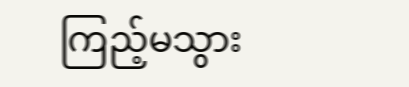ကြည့်မသွား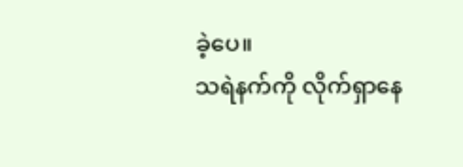ခဲ့ပေ။
သရဲနက်ကို လိုက်ရှာနေ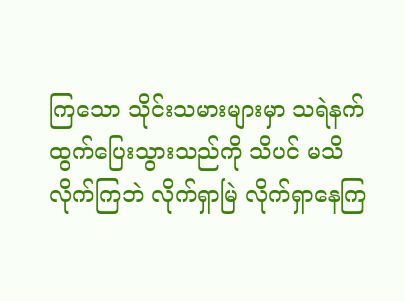ကြသော သိုင်းသမားများမှာ သရဲနက် ထွက်ပြေးသွားသည်ကို သိပင် မသိလိုက်ကြဘဲ လိုက်ရှာမြဲ လိုက်ရှာနေကြ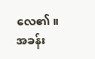လေ၏။
အခန်း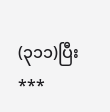(၃၁၁)ပြီး
***